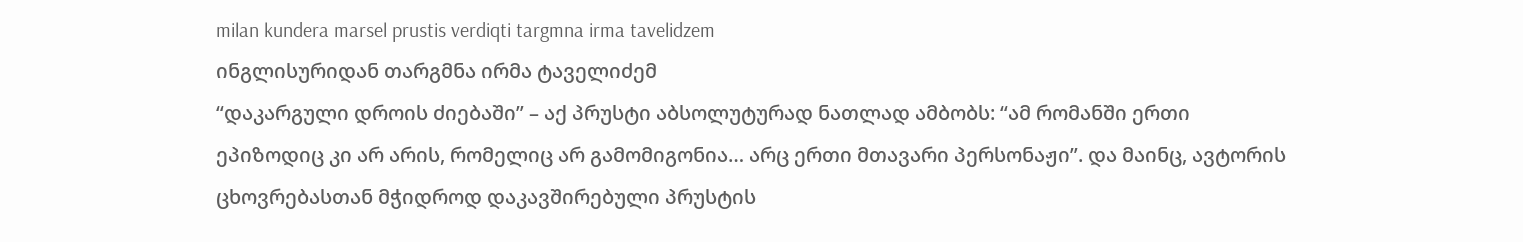milan kundera marsel prustis verdiqti targmna irma tavelidzem
ინგლისურიდან თარგმნა ირმა ტაველიძემ
“დაკარგული დროის ძიებაში” – აქ პრუსტი აბსოლუტურად ნათლად ამბობს: “ამ რომანში ერთი ეპიზოდიც კი არ არის, რომელიც არ გამომიგონია… არც ერთი მთავარი პერსონაჟი”. და მაინც, ავტორის ცხოვრებასთან მჭიდროდ დაკავშირებული პრუსტის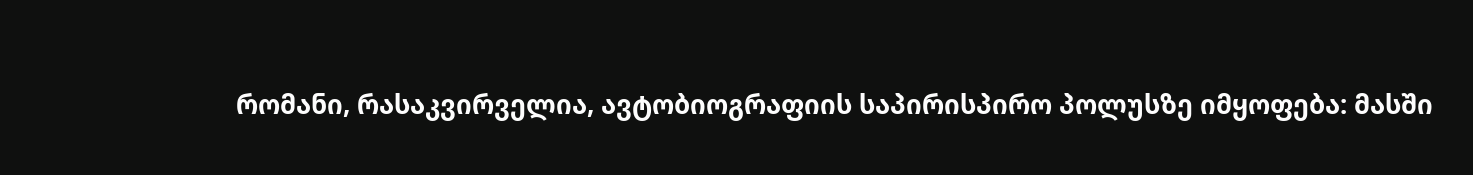რომანი, რასაკვირველია, ავტობიოგრაფიის საპირისპირო პოლუსზე იმყოფება: მასში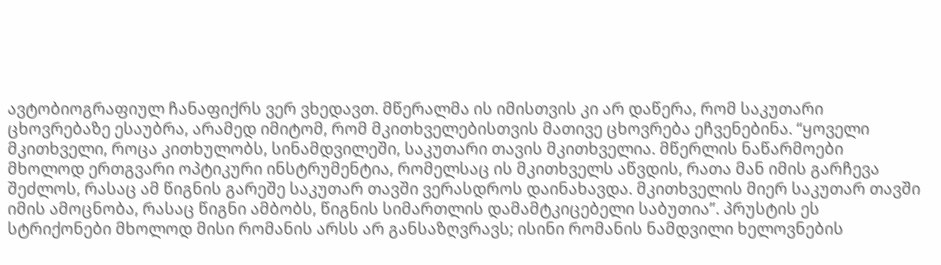ავტობიოგრაფიულ ჩანაფიქრს ვერ ვხედავთ. მწერალმა ის იმისთვის კი არ დაწერა, რომ საკუთარი ცხოვრებაზე ესაუბრა, არამედ იმიტომ, რომ მკითხველებისთვის მათივე ცხოვრება ეჩვენებინა. “ყოველი მკითხველი, როცა კითხულობს, სინამდვილეში, საკუთარი თავის მკითხველია. მწერლის ნაწარმოები მხოლოდ ერთგვარი ოპტიკური ინსტრუმენტია, რომელსაც ის მკითხველს აწვდის, რათა მან იმის გარჩევა შეძლოს, რასაც ამ წიგნის გარეშე საკუთარ თავში ვერასდროს დაინახავდა. მკითხველის მიერ საკუთარ თავში იმის ამოცნობა, რასაც წიგნი ამბობს, წიგნის სიმართლის დამამტკიცებელი საბუთია”. პრუსტის ეს სტრიქონები მხოლოდ მისი რომანის არსს არ განსაზღვრავს; ისინი რომანის ნამდვილი ხელოვნების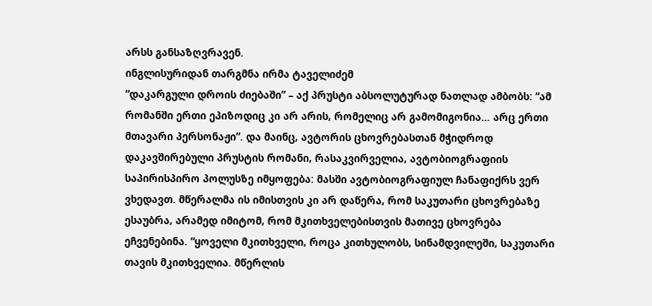არსს განსაზღვრავენ.
ინგლისურიდან თარგმნა ირმა ტაველიძემ
“დაკარგული დროის ძიებაში” – აქ პრუსტი აბსოლუტურად ნათლად ამბობს: “ამ რომანში ერთი ეპიზოდიც კი არ არის, რომელიც არ გამომიგონია… არც ერთი მთავარი პერსონაჟი”. და მაინც, ავტორის ცხოვრებასთან მჭიდროდ დაკავშირებული პრუსტის რომანი, რასაკვირველია, ავტობიოგრაფიის საპირისპირო პოლუსზე იმყოფება: მასში ავტობიოგრაფიულ ჩანაფიქრს ვერ ვხედავთ. მწერალმა ის იმისთვის კი არ დაწერა, რომ საკუთარი ცხოვრებაზე ესაუბრა, არამედ იმიტომ, რომ მკითხველებისთვის მათივე ცხოვრება ეჩვენებინა. “ყოველი მკითხველი, როცა კითხულობს, სინამდვილეში, საკუთარი თავის მკითხველია. მწერლის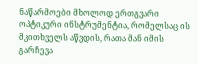ნაწარმოები მხოლოდ ერთგვარი ოპტიკური ინსტრუმენტია, რომელსაც ის მკითხველს აწვდის, რათა მან იმის გარჩევა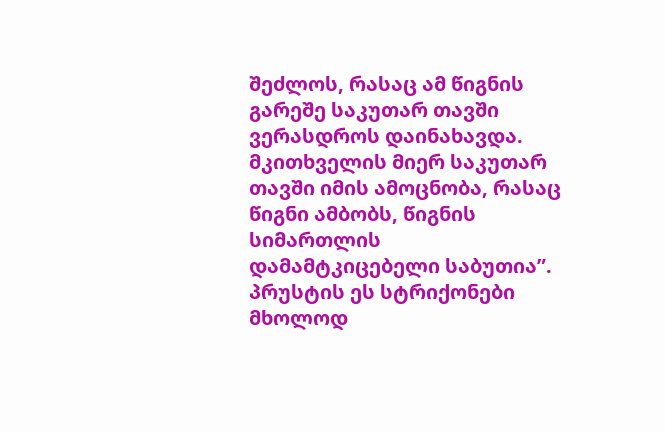შეძლოს, რასაც ამ წიგნის გარეშე საკუთარ თავში ვერასდროს დაინახავდა. მკითხველის მიერ საკუთარ თავში იმის ამოცნობა, რასაც წიგნი ამბობს, წიგნის სიმართლის დამამტკიცებელი საბუთია”. პრუსტის ეს სტრიქონები მხოლოდ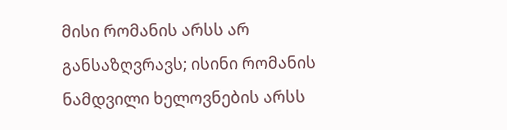მისი რომანის არსს არ განსაზღვრავს; ისინი რომანის ნამდვილი ხელოვნების არსს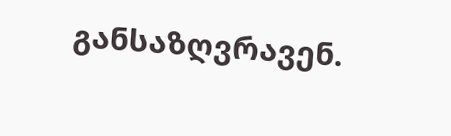განსაზღვრავენ.